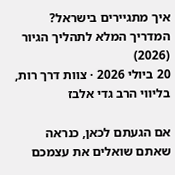איך מתגיירים בישראל? המדריך המלא לתהליך הגיור (2026)
20 ביולי 2026 · צוות דרך רות, בליווי הרב גדי אלבז

אם הגעתם לכאן, כנראה שאתם שואלים את עצמכם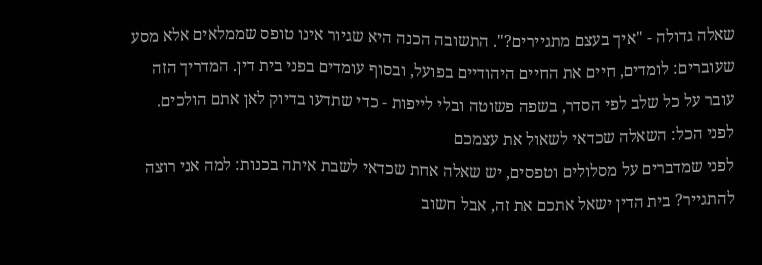שאלה גדולה - "איך בעצם מתגיירים?". התשובה הכנה היא שגיור אינו טופס שממלאים אלא מסע שעוברים: לומדים, חיים את החיים היהודיים בפועל, ובסוף עומדים בפני בית דין. המדריך הזה עובר על כל שלב לפי הסדר, בשפה פשוטה ובלי לייפות - כדי שתדעו בדיוק לאן אתם הולכים.
לפני הכל: השאלה שכדאי לשאול את עצמכם
לפני שמדברים על מסלולים וטפסים, יש שאלה אחת שכדאי לשבת איתה בכנות: למה אני רוצה להתגייר? בית הדין ישאל אתכם את זה, אבל חשוב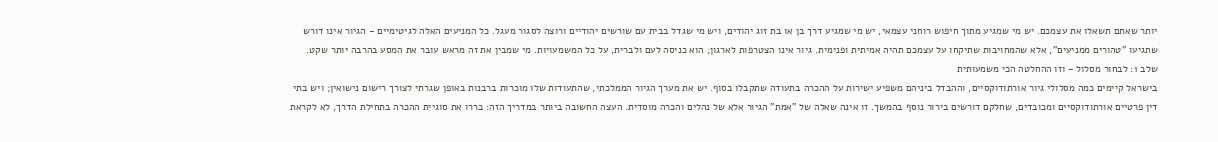יותר שאתם תשאלו את עצמכם. יש מי שמגיע מתוך חיפוש רוחני עצמאי, יש מי שמגיע דרך בן או בת זוג יהודים, ויש מי שגדל בבית עם שורשים יהודיים ורוצה לסגור מעגל. כל המניעים האלה לגיטימיים - הגיור אינו דורש שתגיעו "טהורים ממניעים", אלא שהמחויבות שתיקחו על עצמכם תהיה אמיתית ופנימית. גיור אינו הצטרפות לארגון; הוא כניסה לעם ולברית, על כל המשמעויות. מי שמבין את זה מראש עובר את המסע בהרבה יותר שקט.
שלב 1: לבחור מסלול - וזו ההחלטה הכי משמעותית
בישראל קיימים כמה מסלולי גיור אורתודוקסיים, וההבדל ביניהם משפיע ישירות על ההכרה בתעודה שתקבלו בסוף. יש את מערך הגיור הממלכתי, שהתעודות שלו מוכרות ברבנות באופן שגרתי לצורך רישום נישואין; ויש בתי דין פרטיים אורתודוקסיים ומכובדים, שחלקם דורשים בירור נוסף בהמשך. זו אינה שאלה של "אמת" הגיור אלא של נהלים והכרה מוסדית. העצה החשובה ביותר במדריך הזה: בררו את סוגיית ההכרה בתחילת הדרך, לא לקראת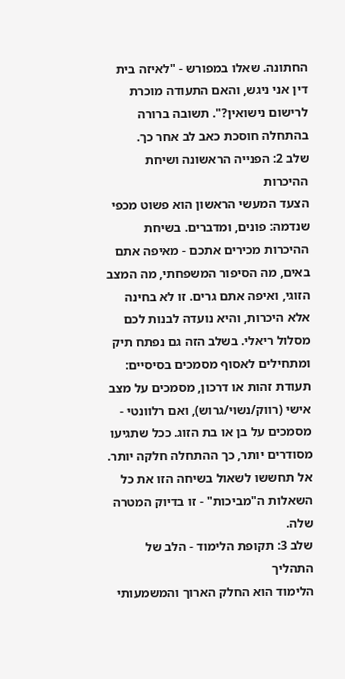החתונה. שאלו במפורש - "לאיזה בית דין אני ניגש, והאם התעודה מוכרת לרישום נישואין?". תשובה ברורה בהתחלה חוסכת כאב לב אחר כך.
שלב 2: הפנייה הראשונה ושיחת ההיכרות
הצעד המעשי הראשון הוא פשוט מכפי שנדמה: פונים, ומדברים. בשיחת ההיכרות מכירים אתכם - מאיפה אתם באים, מה הסיפור המשפחתי, מה המצב הזוגי, ואיפה אתם גרים. זו לא בחינה אלא היכרות, והיא נועדה לבנות לכם מסלול ריאלי. בשלב הזה גם נפתח תיק ומתחילים לאסוף מסמכים בסיסיים: תעודת זהות או דרכון, מסמכים על מצב אישי (רווק/נשוי/גרוש), ואם רלוונטי - מסמכים על בן או בת הזוג. ככל שתגיעו מסודרים יותר, כך ההתחלה חלקה יותר. אל תחששו לשאול בשיחה הזו את כל השאלות ה"מביכות" - זו בדיוק המטרה שלה.
שלב 3: תקופת הלימוד - הלב של התהליך
הלימוד הוא החלק הארוך והמשמעותי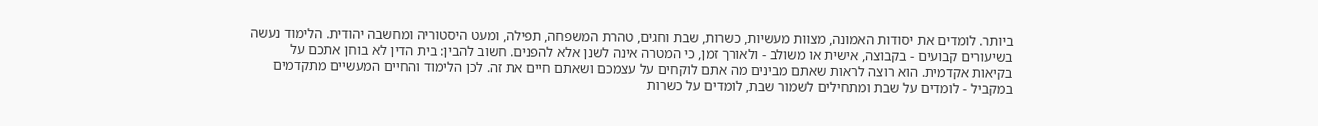ביותר. לומדים את יסודות האמונה, מצוות מעשיות, כשרות, שבת וחגים, טהרת המשפחה, תפילה, ומעט היסטוריה ומחשבה יהודית. הלימוד נעשה בשיעורים קבועים - בקבוצה, אישית או משולב - ולאורך זמן, כי המטרה אינה לשנן אלא להפנים. חשוב להבין: בית הדין לא בוחן אתכם על בקיאות אקדמית. הוא רוצה לראות שאתם מבינים מה אתם לוקחים על עצמכם ושאתם חיים את זה. לכן הלימוד והחיים המעשיים מתקדמים במקביל - לומדים על שבת ומתחילים לשמור שבת, לומדים על כשרות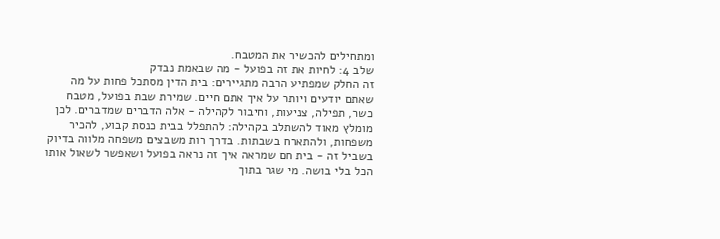ומתחילים להכשיר את המטבח.
שלב 4: לחיות את זה בפועל - מה שבאמת נבדק
זה החלק שמפתיע הרבה מתגיירים: בית הדין מסתכל פחות על מה שאתם יודעים ויותר על איך אתם חיים. שמירת שבת בפועל, מטבח כשר, תפילה, צניעות, וחיבור לקהילה - אלה הדברים שמדברים. לכן מומלץ מאוד להשתלב בקהילה: להתפלל בבית כנסת קבוע, להכיר משפחות, ולהתארח בשבתות. בדרך רות משבצים משפחה מלווה בדיוק בשביל זה - בית חם שמראה איך זה נראה בפועל ושאפשר לשאול אותו הכל בלי בושה. מי שגר בתוך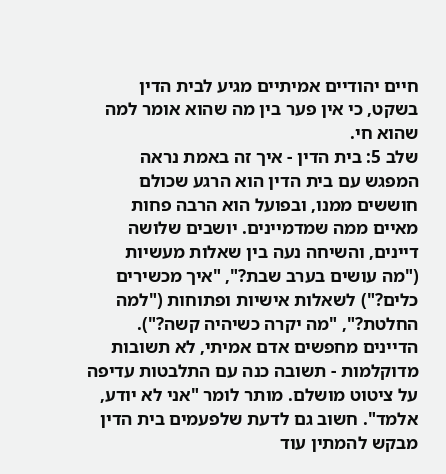חיים יהודיים אמיתיים מגיע לבית הדין בשקט, כי אין פער בין מה שהוא אומר למה שהוא חי.
שלב 5: בית הדין - איך זה באמת נראה
המפגש עם בית הדין הוא הרגע שכולם חוששים ממנו, ובפועל הוא הרבה פחות מאיים ממה שמדמיינים. יושבים שלושה דיינים, והשיחה נעה בין שאלות מעשיות ("מה עושים בערב שבת?", "איך מכשירים כלים?") לשאלות אישיות ופתוחות ("למה החלטת?", "מה יקרה כשיהיה קשה?"). הדיינים מחפשים אדם אמיתי, לא תשובות מדוקלמות - תשובה כנה עם התלבטות עדיפה על ציטוט מושלם. מותר לומר "אני לא יודע, אלמד". חשוב גם לדעת שלפעמים בית הדין מבקש להמתין עוד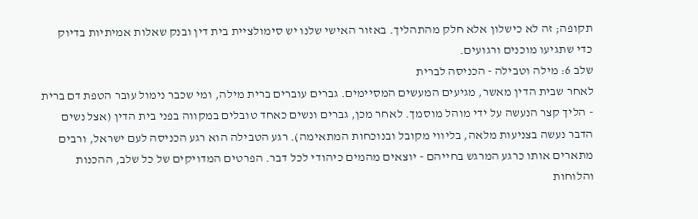תקופה; זה לא כישלון אלא חלק מהתהליך. באזור האישי שלנו יש סימולציית בית דין ובנק שאלות אמיתיות בדיוק כדי שתגיעו מוכנים ורגועים.
שלב 6: מילה וטבילה - הכניסה לברית
לאחר שבית הדין מאשר, מגיעים המעשים המסיימים. גברים עוברים ברית מילה, ומי שכבר נימול עובר הטפת דם ברית - הליך קצר הנעשה על ידי מוהל מוסמך. לאחר מכן, גברים ונשים כאחד טובלים במקווה בפני בית הדין (אצל נשים הדבר נעשה בצניעות מלאה, בליווי מקובל ובנוכחות המתאימה). רגע הטבילה הוא רגע הכניסה לעם ישראל, ורבים מתארים אותו כרגע המרגש בחייהם - יוצאים מהמים כיהודי לכל דבר. הפרטים המדויקים של כל שלב, ההכנות והלוחות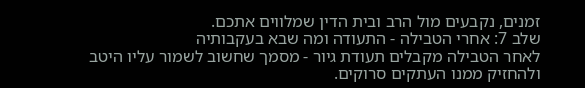זמנים, נקבעים מול הרב ובית הדין שמלווים אתכם.
שלב 7: אחרי הטבילה - התעודה ומה שבא בעקבותיה
לאחר הטבילה מקבלים תעודת גיור - מסמך שחשוב לשמור עליו היטב ולהחזיק ממנו העתקים סרוקים.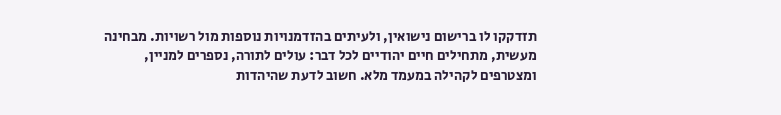תזדקקו לו ברישום נישואין, ולעיתים בהזדמנויות נוספות מול רשויות. מבחינה מעשית, מתחילים חיים יהודיים לכל דבר: עולים לתורה, נספרים למניין, ומצטרפים לקהילה במעמד מלא. חשוב לדעת שהיהדות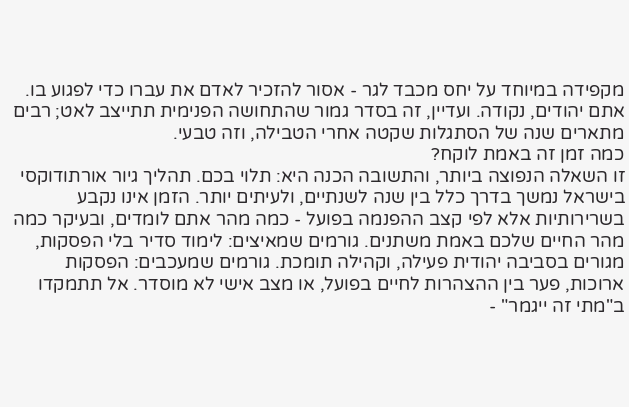מקפידה במיוחד על יחס מכבד לגר - אסור להזכיר לאדם את עברו כדי לפגוע בו. אתם יהודים, נקודה. ועדיין, זה בסדר גמור שהתחושה הפנימית תתייצב לאט; רבים מתארים שנה של הסתגלות שקטה אחרי הטבילה, וזה טבעי.
כמה זמן זה באמת לוקח?
זו השאלה הנפוצה ביותר, והתשובה הכנה היא: תלוי בכם. תהליך גיור אורתודוקסי בישראל נמשך בדרך כלל בין שנה לשנתיים, ולעיתים יותר. הזמן אינו נקבע בשרירותיות אלא לפי קצב ההפנמה בפועל - כמה מהר אתם לומדים, ובעיקר כמה מהר החיים שלכם באמת משתנים. גורמים שמאיצים: לימוד סדיר בלי הפסקות, מגורים בסביבה יהודית פעילה, וקהילה תומכת. גורמים שמעכבים: הפסקות ארוכות, פער בין ההצהרות לחיים בפועל, או מצב אישי לא מוסדר. אל תתמקדו ב"מתי זה ייגמר" -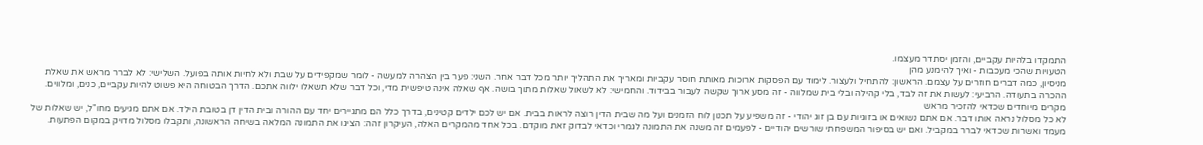התמקדו בלהיות עקביים, והזמן יסתדר מעצמו.
הטעויות שהכי מעכבות - ואיך להימנע מהן
מניסיון, כמה דברים חוזרים על עצמם. הראשון: להתחיל ולעצור. לימוד עם הפסקות ארוכות מאותת חוסר עקביות ומאריך את התהליך יותר מכל דבר אחר. השני: פער בין הצהרה למעשה - לומר שמקפידים על שבת ולא לחיות אותה בפועל. השלישי: לא לברר מראש את שאלת ההכרה בתעודה. הרביעי: לעשות את זה לבד, בלי קהילה ובלי בית שמלווה - זה מסע ארוך שקשה לעבור בבידוד. והחמישי: לא לשאול שאלות מתוך בושה. אף שאלה אינה טיפשית מדי, וכל דבר שלא תשאלו ילווה אתכם. הדרך הבטוחה היא פשוט להיות עקביים, כנים, ומלווים.
מקרים מיוחדים שכדאי להזכיר מראש
לא כל מסלול נראה אותו דבר. אם אתם נשואים או בזוגיות עם בן זוג יהודי - זה משפיע על תכנון לוח הזמנים ועל מה שבית הדין רוצה לראות בבית. אם יש לכם ילדים קטינים, בדרך כלל הם מתגיירים יחד עם ההורה ובית הדין דן בטובת הילד. אם אתם מגיעים מחו"ל, יש שאלות של מעמד ואשרות שכדאי לברר במקביל. ואם יש בסיפור המשפחתי שורשים יהודיים - לפעמים זה משנה את התמונה לגמרי וכדאי לבדוק זאת מוקדם. בכל אחד מהמקרים האלה, העיקרון זהה: הציגו את התמונה המלאה בשיחה הראשונה, ותקבלו מסלול מדויק במקום הפתעות.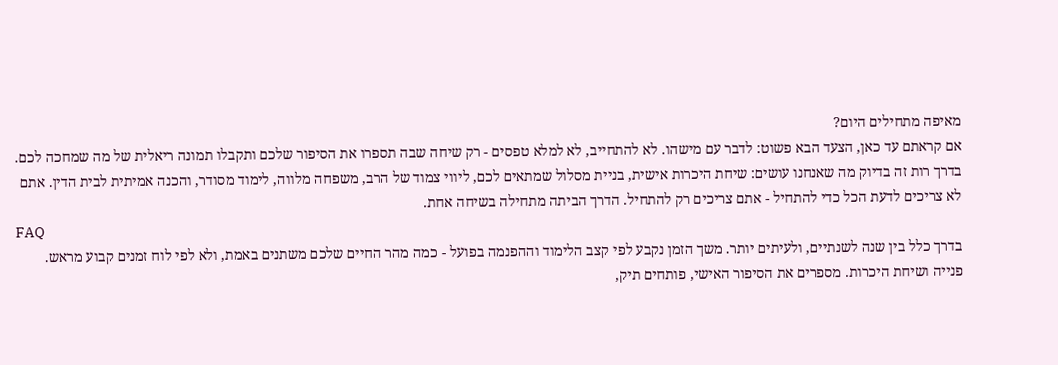מאיפה מתחילים היום?
אם קראתם עד כאן, הצעד הבא פשוט: לדבר עם מישהו. לא להתחייב, לא למלא טפסים - רק שיחה שבה תספרו את הסיפור שלכם ותקבלו תמונה ריאלית של מה שמחכה לכם. בדרך רות זה בדיוק מה שאנחנו עושים: שיחת היכרות אישית, בניית מסלול שמתאים לכם, ליווי צמוד של הרב, משפחה מלווה, לימוד מסודר, והכנה אמיתית לבית הדין. אתם לא צריכים לדעת הכל כדי להתחיל - אתם צריכים רק להתחיל. הדרך הביתה מתחילה בשיחה אחת.
FAQ
בדרך כלל בין שנה לשנתיים, ולעיתים יותר. משך הזמן נקבע לפי קצב הלימוד וההפנמה בפועל - כמה מהר החיים שלכם משתנים באמת, ולא לפי לוח זמנים קבוע מראש.
פנייה ושיחת היכרות. מספרים את הסיפור האישי, פותחים תיק,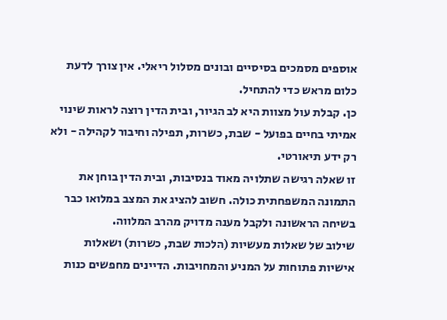אוספים מסמכים בסיסיים ובונים מסלול ריאלי. אין צורך לדעת כלום מראש כדי להתחיל.
כן. קבלת עול מצוות היא לב הגיור, ובית הדין רוצה לראות שינוי אמיתי בחיים בפועל - שבת, כשרות, תפילה וחיבור לקהילה - ולא רק ידע תיאורטי.
זו שאלה רגישה שתלויה מאוד בנסיבות, ובית הדין בוחן את התמונה המשפחתית כולה. חשוב להציג את המצב במלואו כבר בשיחה הראשונה ולקבל מענה מדויק מהרב המלווה.
שילוב של שאלות מעשיות (הלכות שבת, כשרות) ושאלות אישיות פתוחות על המניע והמחויבות. הדיינים מחפשים כנות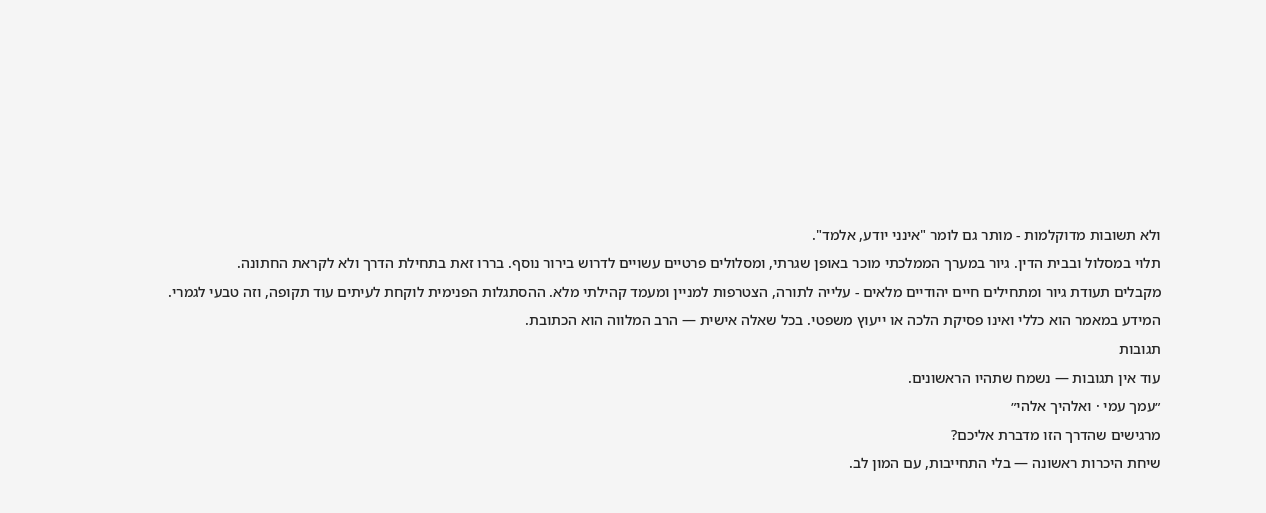ולא תשובות מדוקלמות - מותר גם לומר "אינני יודע, אלמד".
תלוי במסלול ובבית הדין. גיור במערך הממלכתי מוכר באופן שגרתי, ומסלולים פרטיים עשויים לדרוש בירור נוסף. בררו זאת בתחילת הדרך ולא לקראת החתונה.
מקבלים תעודת גיור ומתחילים חיים יהודיים מלאים - עלייה לתורה, הצטרפות למניין ומעמד קהילתי מלא. ההסתגלות הפנימית לוקחת לעיתים עוד תקופה, וזה טבעי לגמרי.
המידע במאמר הוא כללי ואינו פסיקת הלכה או ייעוץ משפטי. בכל שאלה אישית — הרב המלווה הוא הכתובת.
תגובות
עוד אין תגובות — נשמח שתהיו הראשונים.
״עמך עמי · ואלהיך אלהי״
מרגישים שהדרך הזו מדברת אליכם?
שיחת היכרות ראשונה — בלי התחייבות, עם המון לב.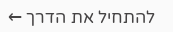להתחיל את הדרך ←